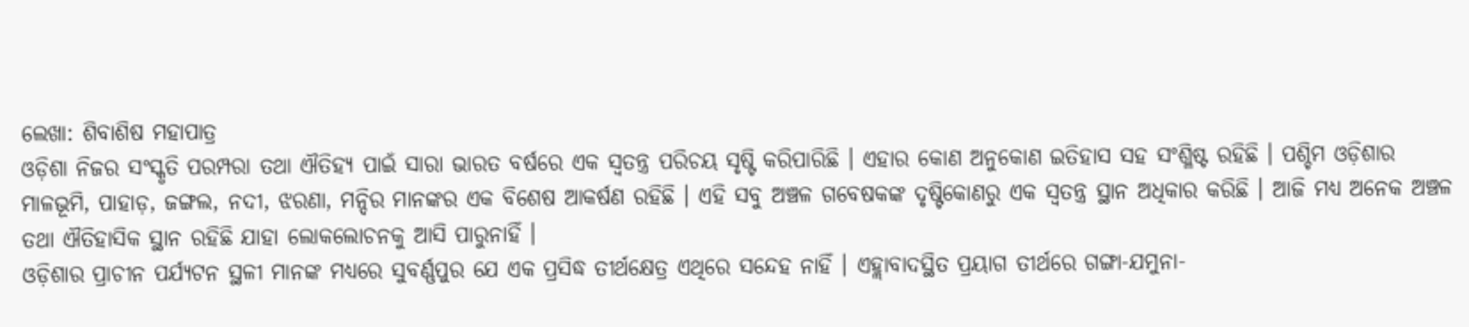ଲେଖା: ଶିବାଶିଷ ମହାପାତ୍ର
ଓଡ଼ିଶା ନିଜର ସଂସ୍କୃତି ପରମ୍ପରା ତଥା ଐତିହ୍ୟ ପାଇଁ ସାରା ଭାରତ ବର୍ଷରେ ଏକ ସ୍ବତନ୍ତ୍ର ପରିଚୟ ସୃଷ୍ଟି କରିପାରିଛି । ଏହାର କୋଣ ଅନୁକୋଣ ଇତିହାସ ସହ ସଂଶ୍ଳିଷ୍ଟ ରହିଛି । ପଶ୍ଚିମ ଓଡ଼ିଶାର ମାଳଭୂମି, ପାହାଡ଼, ଜଙ୍ଗଲ, ନଦୀ, ଝରଣା, ମନ୍ଦିର ମାନଙ୍କର ଏକ ବିଶେଷ ଆକର୍ଷଣ ରହିଛି । ଏହି ସବୁ ଅଞ୍ଚଳ ଗବେଷକଙ୍କ ଦୃଷ୍ଟିକୋଣରୁ ଏକ ସ୍ବତନ୍ତ୍ର ସ୍ଥାନ ଅଧିକାର କରିଛି । ଆଜି ମଧ୍ୟ ଅନେକ ଅଞ୍ଚଳ ତଥା ଐତିହାସିକ ସ୍ଥାନ ରହିଛି ଯାହା ଲୋକଲୋଚନକୁ ଆସି ପାରୁନାହିଁ ।
ଓଡ଼ିଶାର ପ୍ରାଚୀନ ପର୍ଯ୍ୟଟନ ସ୍ଥଳୀ ମାନଙ୍କ ମଧ୍ୟରେ ସୁବର୍ଣ୍ଣପୁର ଯେ ଏକ ପ୍ରସିଦ୍ଧ ତୀର୍ଥକ୍ଷେତ୍ର ଏଥିରେ ସନ୍ଦେହ ନାହିଁ । ଏହ୍ଲାବାଦସ୍ଥିତ ପ୍ରୟାଗ ତୀର୍ଥରେ ଗଙ୍ଗା-ଯମୁନା-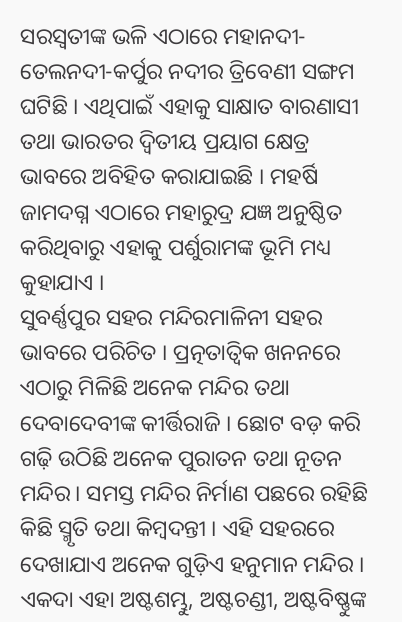ସରସ୍ବତୀଙ୍କ ଭଳି ଏଠାରେ ମହାନଦୀ-ତେଲନଦୀ-କର୍ପୁର ନଦୀର ତ୍ରିବେଣୀ ସଙ୍ଗମ ଘଟିଛି । ଏଥିପାଇଁ ଏହାକୁ ସାକ୍ଷାତ ବାରଣାସୀ ତଥା ଭାରତର ଦ୍ଵିତୀୟ ପ୍ରୟାଗ କ୍ଷେତ୍ର ଭାବରେ ଅବିହିତ କରାଯାଇଛି । ମହର୍ଷି ଜାମଦଗ୍ନ ଏଠାରେ ମହାରୁଦ୍ର ଯଜ୍ଞ ଅନୁଷ୍ଠିତ କରିଥିବାରୁ ଏହାକୁ ପର୍ଶୁରାମଙ୍କ ଭୂମି ମଧ୍ୟ କୁହାଯାଏ ।
ସୁବର୍ଣ୍ଣପୁର ସହର ମନ୍ଦିରମାଳିନୀ ସହର ଭାବରେ ପରିଚିତ । ପ୍ରତ୍ନତାତ୍ବିକ ଖନନରେ ଏଠାରୁ ମିଳିଛି ଅନେକ ମନ୍ଦିର ତଥା ଦେବାଦେବୀଙ୍କ କୀର୍ତ୍ତିରାଜି । ଛୋଟ ବଡ଼ କରି ଗଢ଼ି ଉଠିଛି ଅନେକ ପୁରାତନ ତଥା ନୂତନ ମନ୍ଦିର। ସମସ୍ତ ମନ୍ଦିର ନିର୍ମାଣ ପଛରେ ରହିଛି କିଛି ସ୍ମୃତି ତଥା କିମ୍ବଦନ୍ତୀ । ଏହି ସହରରେ ଦେଖାଯାଏ ଅନେକ ଗୁଡ଼ିଏ ହନୁମାନ ମନ୍ଦିର । ଏକଦା ଏହା ଅଷ୍ଟଶମ୍ଭୁ, ଅଷ୍ଟଚଣ୍ଡୀ, ଅଷ୍ଟବିଷ୍ଣୁଙ୍କ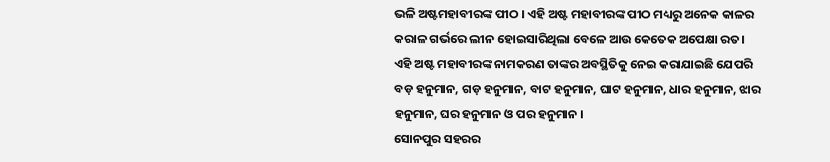ଭଳି ଅଷ୍ଟମହାବୀରଙ୍କ ପୀଠ । ଏହି ଅଷ୍ଟ ମହାବୀରଙ୍କ ପୀଠ ମଧ୍ୟରୁ ଅନେକ କାଳର କରାଳ ଗର୍ଭରେ ଲୀନ ହୋଇସାରିଥିଲା ବେଳେ ଆଉ କେତେକ ଅପେକ୍ଷା ରତ। ଏହି ଅଷ୍ଟ ମହାବୀରଙ୍କ ନାମକରଣ ତାଙ୍କର ଅବସ୍ଥିତିକୁ ନେଇ କରାଯାଇଛି ଯେପରି ବଡ଼ ହନୁମାନ, ଗଡ଼ ହନୁମାନ, ବାଟ ହନୁମାନ, ଘାଟ ହନୁମାନ, ଧାର ହନୁମାନ, ଝାର ହନୁମାନ, ଘର ହନୁମାନ ଓ ପର ହନୁମାନ ।
ସୋନପୁର ସହରର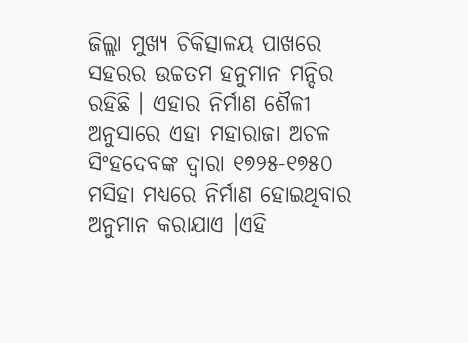ଜିଲ୍ଲା ମୁଖ୍ୟ ଚିକିତ୍ସାଳୟ ପାଖରେ ସହରର ଉଚ୍ଚତମ ହନୁମାନ ମନ୍ଦିର ରହିଛି । ଏହାର ନିର୍ମାଣ ଶୈଳୀ ଅନୁସାରେ ଏହା ମହାରାଜା ଅଚଳ ସିଂହଦେବଙ୍କ ଦ୍ଵାରା ୧୭୨୫-୧୭୫୦ ମସିହା ମଧ୍ୟରେ ନିର୍ମାଣ ହୋଇଥିବାର ଅନୁମାନ କରାଯାଏ ।ଏହି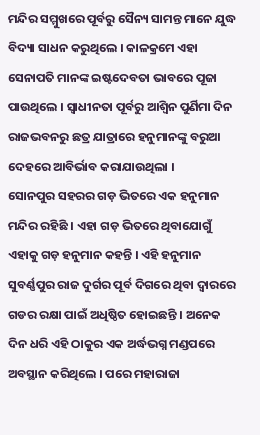ମନ୍ଦିର ସମ୍ମୁଖରେ ପୂର୍ବରୁ ସୈନ୍ୟ ସାମନ୍ତ ମାନେ ଯୁଦ୍ଧ ବିଦ୍ୟା ସାଧନ କରୁଥିଲେ । କାଳକ୍ରମେ ଏହା ସେନାପତି ମାନଙ୍କ ଇଷ୍ଟଦେବତା ଭାବରେ ପୂଜା ପାଉଥିଲେ । ସ୍ବାଧୀନତା ପୂର୍ବରୁ ଆଶ୍ଵିନ ପୁର୍ଣିମା ଦିନ ରାଜଭବନରୁ ଛତ୍ର ଯାତ୍ରାରେ ହନୁମାନଙ୍କୁ ବରୁଆ ଦେହରେ ଆବିର୍ଭାବ କରାଯାଉଥିଲା ।
ସୋନପୁର ସହରର ଗଡ଼ ଭିତରେ ଏକ ହନୁମାନ ମନ୍ଦିର ରହିଛି । ଏହା ଗଡ଼ ଭିତରେ ଥିବାଯୋଗୁଁ ଏହାକୁ ଗଡ଼ ହନୁମାନ କହନ୍ତି । ଏହି ହନୁମାନ ସୁବର୍ଣ୍ଣପୁର ରାଜ ଦୁର୍ଗର ପୂର୍ବ ଦିଗରେ ଥିବା ଦ୍ଵାରରେ ଗଡର ରକ୍ଷା ପାଇଁ ଅଧିଷ୍ଠିତ ହୋଇଛନ୍ତି । ଅନେକ ଦିନ ଧରି ଏହି ଠାକୁର ଏକ ଅର୍ଦ୍ଧଭଗ୍ନ ମଣ୍ଡପରେ ଅବସ୍ଥାନ କରିଥିଲେ । ପରେ ମହାରାଜା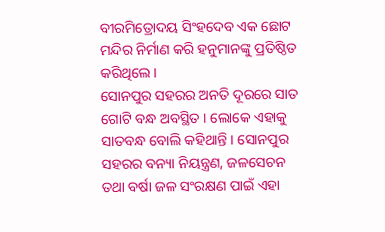ବୀରମିତ୍ରୋଦୟ ସିଂହଦେବ ଏକ ଛୋଟ ମନ୍ଦିର ନିର୍ମାଣ କରି ହନୁମାନଙ୍କୁ ପ୍ରତିଷ୍ଠିତ କରିଥିଲେ ।
ସୋନପୁର ସହରର ଅନତି ଦୂରରେ ସାତ ଗୋଟି ବନ୍ଧ ଅବସ୍ଥିତ । ଲୋକେ ଏହାକୁ ସାତବନ୍ଧ ବୋଲି କହିଥାନ୍ତି । ସୋନପୁର ସହରର ବନ୍ୟା ନିୟନ୍ତ୍ରଣ, ଜଳସେଚନ ତଥା ବର୍ଷା ଜଳ ସଂରକ୍ଷଣ ପାଇଁ ଏହା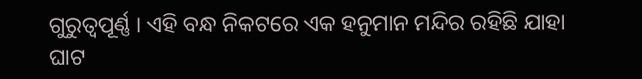ଗୁରୁତ୍ବପୂର୍ଣ୍ଣ । ଏହି ବନ୍ଧ ନିକଟରେ ଏକ ହନୁମାନ ମନ୍ଦିର ରହିଛି ଯାହା ଘାଟ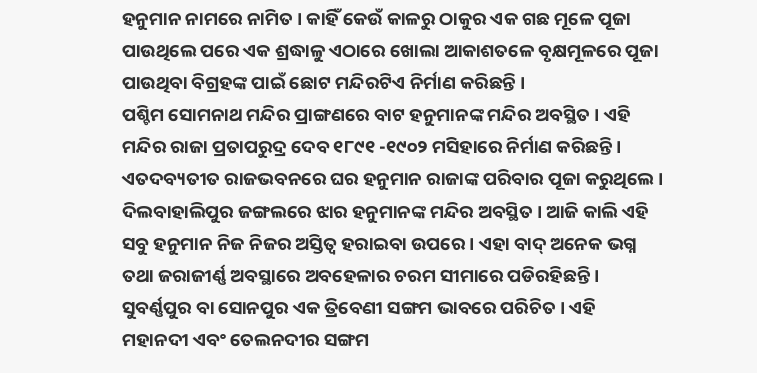ହନୁମାନ ନାମରେ ନାମିତ । କାହିଁ କେଉଁ କାଳରୁ ଠାକୁର ଏକ ଗଛ ମୂଳେ ପୂଜା ପାଉଥିଲେ ପରେ ଏକ ଶ୍ରଦ୍ଧାଳୁ ଏଠାରେ ଖୋଲା ଆକାଶତଳେ ବୃକ୍ଷମୂଳରେ ପୂଜା ପାଉଥିବା ବିଗ୍ରହଙ୍କ ପାଇଁ ଛୋଟ ମନ୍ଦିରଟିଏ ନିର୍ମାଣ କରିଛନ୍ତି ।
ପଶ୍ଚିମ ସୋମନାଥ ମନ୍ଦିର ପ୍ରାଙ୍ଗଣରେ ବାଟ ହନୁମାନଙ୍କ ମନ୍ଦିର ଅବସ୍ଥିତ । ଏହି ମନ୍ଦିର ରାଜା ପ୍ରତାପରୁଦ୍ର ଦେବ ୧୮୯୧ -୧୯୦୨ ମସିହାରେ ନିର୍ମାଣ କରିଛନ୍ତି । ଏତଦବ୍ୟତୀତ ରାଜଭବନରେ ଘର ହନୁମାନ ରାଜାଙ୍କ ପରିବାର ପୂଜା କରୁଥିଲେ । ଦିଲବାହାଲିପୁର ଜଙ୍ଗଲରେ ଝାର ହନୁମାନଙ୍କ ମନ୍ଦିର ଅବସ୍ଥିତ । ଆଜି କାଲି ଏହି ସବୁ ହନୁମାନ ନିଜ ନିଜର ଅସ୍ତିତ୍ବ ହରାଇବା ଉପରେ । ଏହା ବାଦ୍ ଅନେକ ଭଗ୍ନ ତଥା ଜରାଜୀର୍ଣ୍ଣ ଅବସ୍ଥାରେ ଅବହେଳାର ଚରମ ସୀମାରେ ପଡିରହିଛନ୍ତି ।
ସୁବର୍ଣ୍ଣପୁର ବା ସୋନପୁର ଏକ ତ୍ରିବେଣୀ ସଙ୍ଗମ ଭାବରେ ପରିଚିତ । ଏହି ମହାନଦୀ ଏବଂ ତେଲନଦୀର ସଙ୍ଗମ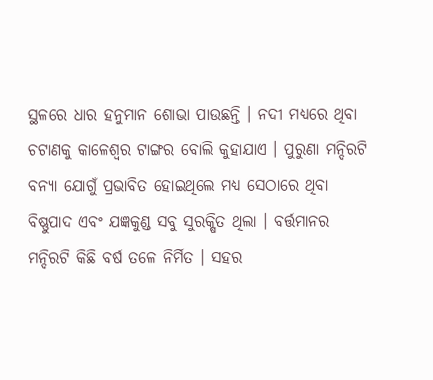ସ୍ଥଳରେ ଧାର ହନୁମାନ ଶୋଭା ପାଉଛନ୍ତି । ନଦୀ ମଧ୍ୟରେ ଥିବା ଚଟାଣକୁ କାଳେଶ୍ବର ଟାଙ୍ଗର ବୋଲି କୁହାଯାଏ । ପୁରୁଣା ମନ୍ଦିରଟି ବନ୍ୟା ଯୋଗୁଁ ପ୍ରଭାବିତ ହୋଇଥିଲେ ମଧ୍ୟ ସେଠାରେ ଥିବା ବିଷ୍ଣୁପାଦ ଏବଂ ଯଜ୍ଞକୁଣ୍ଡ ସବୁ ସୁରକ୍ଷିତ ଥିଲା । ବର୍ତ୍ତମାନର ମନ୍ଦିରଟି କିଛି ବର୍ଷ ତଳେ ନିର୍ମିତ । ସହର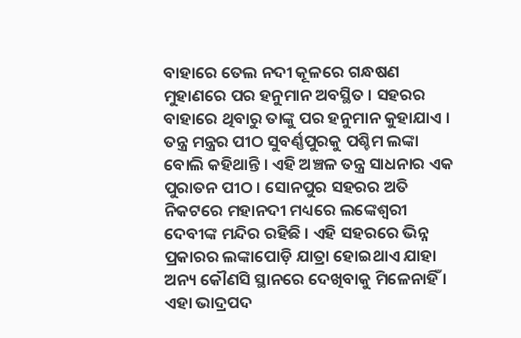ବାହାରେ ତେଲ ନଦୀ କୂଳରେ ଗନ୍ଧଷଣ ମୁହାଣରେ ପର ହନୁମାନ ଅବସ୍ଥିତ । ସହରର ବାହାରେ ଥିବାରୁ ତାଙ୍କୁ ପର ହନୁମାନ କୁହାଯାଏ ।
ତନ୍ତ୍ର ମନ୍ତ୍ରର ପୀଠ ସୁବର୍ଣ୍ଣପୁରକୁ ପଶ୍ଚିମ ଲଙ୍କା ବୋଲି କହିଥାନ୍ତି । ଏହି ଅଞ୍ଚଳ ତନ୍ତ୍ର ସାଧନାର ଏକ ପୁରାତନ ପୀଠ । ସୋନପୁର ସହରର ଅତି ନିକଟରେ ମହାନଦୀ ମଧ୍ୟରେ ଲଙ୍କେଶ୍ଵରୀ ଦେବୀଙ୍କ ମନ୍ଦିର ରହିଛି । ଏହି ସହରରେ ଭିନ୍ନ ପ୍ରକାରର ଲଙ୍କାପୋଡ଼ି ଯାତ୍ରା ହୋଇଥାଏ ଯାହା ଅନ୍ୟ କୌଣସି ସ୍ଥାନରେ ଦେଖିବାକୁ ମିଳେନାହିଁ । ଏହା ଭାଦ୍ରପଦ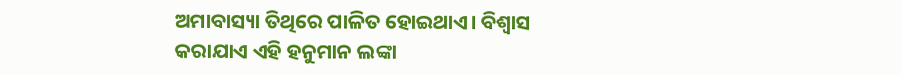ଅମାବାସ୍ୟା ତିଥିରେ ପାଳିତ ହୋଇଥାଏ। ବିଶ୍ବାସ କରାଯାଏ ଏହି ହନୁମାନ ଲଙ୍କା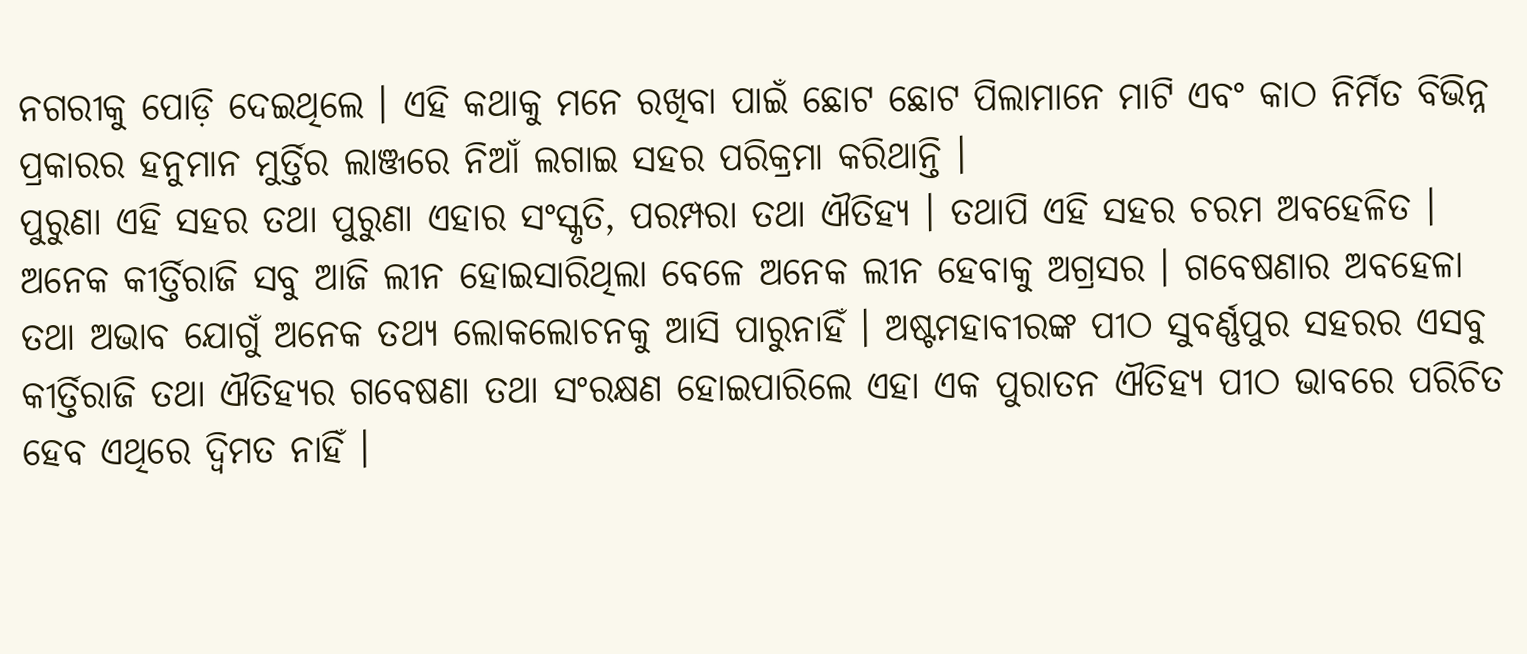ନଗରୀକୁ ପୋଡ଼ି ଦେଇଥିଲେ । ଏହି କଥାକୁ ମନେ ରଖିବା ପାଇଁ ଛୋଟ ଛୋଟ ପିଲାମାନେ ମାଟି ଏବଂ କାଠ ନିର୍ମିତ ବିଭିନ୍ନ ପ୍ରକାରର ହନୁମାନ ମୁର୍ତ୍ତିର ଲାଞ୍ଜରେ ନିଆଁ ଲଗାଇ ସହର ପରିକ୍ରମା କରିଥାନ୍ତି ।
ପୁରୁଣା ଏହି ସହର ତଥା ପୁରୁଣା ଏହାର ସଂସ୍କୃତି, ପରମ୍ପରା ତଥା ଐତିହ୍ୟ । ତଥାପି ଏହି ସହର ଚରମ ଅବହେଳିତ । ଅନେକ କୀର୍ତ୍ତିରାଜି ସବୁ ଆଜି ଲୀନ ହୋଇସାରିଥିଲା ବେଳେ ଅନେକ ଲୀନ ହେବାକୁ ଅଗ୍ରସର । ଗବେଷଣାର ଅବହେଳା ତଥା ଅଭାବ ଯୋଗୁଁ ଅନେକ ତଥ୍ୟ ଲୋକଲୋଚନକୁ ଆସି ପାରୁନାହିଁ । ଅଷ୍ଟମହାବୀରଙ୍କ ପୀଠ ସୁବର୍ଣ୍ଣପୁର ସହରର ଏସବୁ କୀର୍ତ୍ତିରାଜି ତଥା ଐତିହ୍ୟର ଗବେଷଣା ତଥା ସଂରକ୍ଷଣ ହୋଇପାରିଲେ ଏହା ଏକ ପୁରାତନ ଐତିହ୍ୟ ପୀଠ ଭାବରେ ପରିଚିତ ହେବ ଏଥିରେ ଦ୍ବିମତ ନାହିଁ ।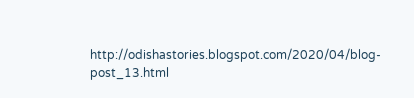http://odishastories.blogspot.com/2020/04/blog-post_13.html